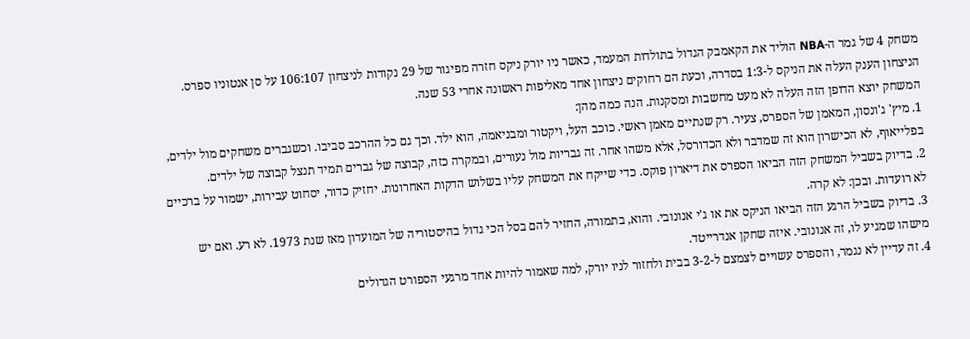משחק 4 של גמר ה-NBA הוליד את הקאמבק הגדול בתולדות המעמד, כאשר ניו יורק ניקס חזרה מפיגור של 29 נקודות לניצחון 106:107 על סן אנטוניו ספרס. הניצחון הענק העלה את הניקס ל-1:3 בסדרה, וכעת הם רחוקים ניצחון אחד מאליפות ראשונה אחרי 53 שנה.
המשחק יוצא הדופן הזה העלה לא מעט מחשבות ומסקנות. הנה כמה מהן:
1. מיץ' ג'ונסון, המאמן של הספרס, צעיר. רק שנתיים מאמן ראשי. כוכב העל, ויקטור ומבניאמה, הוא ילד. וכך גם כל ההרכב סביבו. וכשגברים משחקים מול ילדים, בפלייאוף, לא הכישרון הוא זה שמדבר ולא הכדורסל, אלא משהו אחר. זה גבריות מול נעורים, ובמקרה כזה, קבוצה של גברים תמיד תנצל קבוצה של ילדים.
2. בדיוק בשביל המשחק הזה הביאו הספרס את דיארון פוקס. כדי שייקח את המשחק עליו בשלוש הדקות האחרונות. יחזיק כדור, יסחוט עבירות, ישמור על ברכיים לא רועדות. ובכן: לא קרה.
3. בדיוק בשביל הרגע הזה הביאו הניקס את או ג'י אנונובי. והוא, בתמורה, החזיר להם בסל הכי גדול בהיסטוריה של המועדון מאז שנת 1973. לא רע. ואם יש מישהו שמגיע לו, זה אנונובי. איזה שחקן אנדרייטד.
4. זה עדיין לא נגמר, והספרס עשויים לצמצם ל-3-2 בבית ולחזור לניו יורק, למה שאמור להיות אחד מרגעי הספורט הגדולים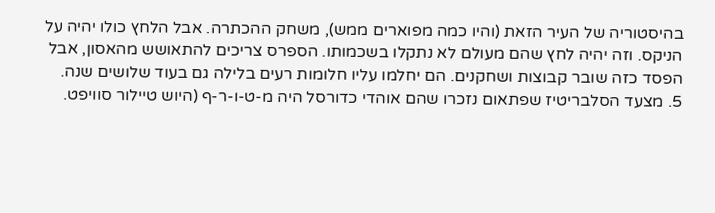בהיסטוריה של העיר הזאת (והיו כמה מפוארים ממש), משחק ההכתרה. אבל הלחץ כולו יהיה על הניקס. וזה יהיה לחץ שהם מעולם לא נתקלו בשכמותו. הספרס צריכים להתאושש מהאסון, אבל הפסד כזה שובר קבוצות ושחקנים. הם יחלמו עליו חלומות רעים בלילה גם בעוד שלושים שנה.
5. מצעד הסלבריטיז שפתאום נזכרו שהם אוהדי כדורסל היה מ-ט-ו-ר-ף (היוש טיילור סוויפט.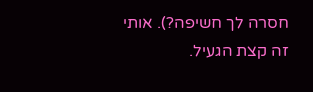חסרה לך חשיפה?). אותי זה קצת הגעיל.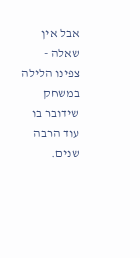אבל אין שאלה - צפינו הלילה במשחק שידובר בו עוד הרבה שנים.